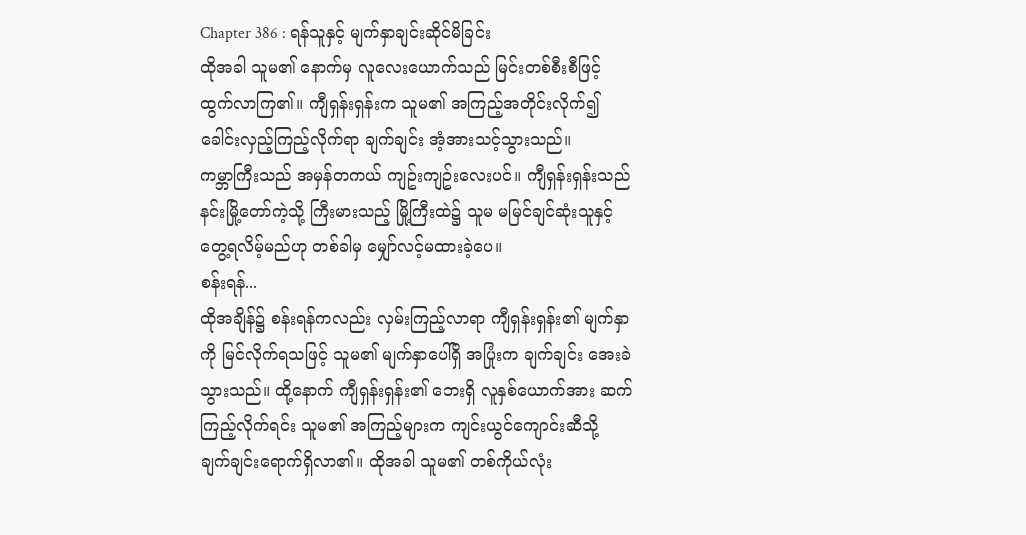Chapter 386 : ရန်သူနှင့် မျက်နှာချင်းဆိုင်မိခြင်း
ထိုအခါ သူမ၏ နောက်မှ လူလေးယောက်သည် မြင်းတစ်စီးစီဖြင့် ထွက်လာကြ၏။ ကျီရှန်းရှန်းက သူမ၏ အကြည့်အတိုင်းလိုက်၍ ခေါင်းလှည့်ကြည့်လိုက်ရာ ချက်ချင်း အံ့အားသင့်သွားသည်။
ကမ္ဘာကြီးသည် အမှန်တကယ် ကျဥ်းကျဥ်းလေးပင်။ ကျီရှန်းရှန်းသည် နင်းမြို့တော်ကဲ့သို့ ကြီးမားသည့် မြို့ကြီးထဲ၌ သူမ မမြင်ချင်ဆုံးသူနှင့်တွေ့ရလိမ့်မည်ဟု တစ်ခါမှ မျှော်လင့်မထားခဲ့ပေ။
စန်းရန်...
ထိုအချိန်၌ စန်းရန်ကလည်း လှမ်းကြည့်လာရာ ကျီရှန်းရှန်း၏ မျက်နှာကို မြင်လိုက်ရသဖြင့် သူမ၏ မျက်နှာပေါ်ရှိ အပြုံးက ချက်ချင်း အေးခဲသွားသည်။ ထို့နောက် ကျီရှန်းရှန်း၏ ဘေးရှိ လူနှစ်ယောက်အား ဆက်ကြည့်လိုက်ရင်း သူမ၏ အကြည့်များက ကျင်းယွင်ကျောင်းဆီသို့ ချက်ချင်းရောက်ရှိလာ၏။ ထိုအခါ သူမ၏ တစ်ကိုယ်လုံး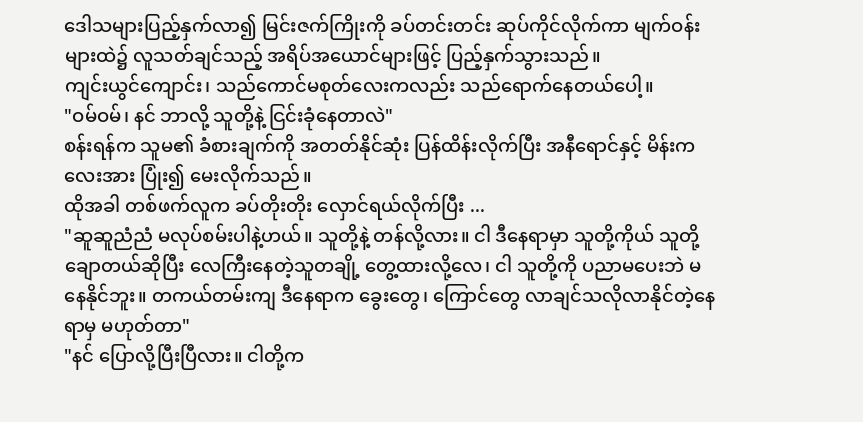ဒေါသများပြည့်နှက်လာ၍ မြင်းဇက်ကြိုးကို ခပ်တင်းတင်း ဆုပ်ကိုင်လိုက်ကာ မျက်ဝန်းများထဲ၌ လူသတ်ချင်သည့် အရိပ်အယောင်များဖြင့် ပြည့်နှက်သွားသည်။
ကျင်းယွင်ကျောင်း၊ သည်ကောင်မစုတ်လေးကလည်း သည်ရောက်နေတယ်ပေါ့။
"ဝမ်ဝမ်၊ နင် ဘာလို့ သူတို့နဲ့ ငြင်းခုံနေတာလဲ"
စန်းရန်က သူမ၏ ခံစားချက်ကို အတတ်နိုင်ဆုံး ပြန်ထိန်းလိုက်ပြီး အနီရောင်နှင့် မိန်းကလေးအား ပြုံး၍ မေးလိုက်သည်။
ထိုအခါ တစ်ဖက်လူက ခပ်တိုးတိုး လှောင်ရယ်လိုက်ပြီး ...
"ဆူဆူညံညံ မလုပ်စမ်းပါနဲ့ဟယ်။ သူတို့နဲ့ တန်လို့လား။ ငါ ဒီနေရာမှာ သူတို့ကိုယ် သူတို့ ချောတယ်ဆိုပြီး လေကြီးနေတဲ့သူတချို့ တွေ့ထားလို့လေ၊ ငါ သူတို့ကို ပညာမပေးဘဲ မနေနိုင်ဘူး။ တကယ်တမ်းကျ ဒီနေရာက ခွေးတွေ၊ ကြောင်တွေ လာချင်သလိုလာနိုင်တဲ့နေရာမှ မဟုတ်တာ"
"နင် ပြောလို့ပြီးပြီလား။ ငါတို့က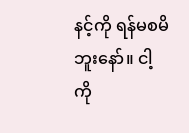နင့်ကို ရန်မစမိဘူးနော်။ ငါ့ကို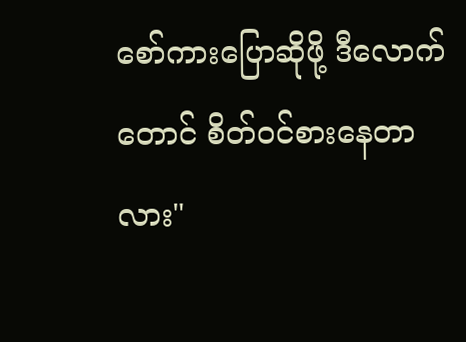စော်ကားပြောဆိုဖို့ ဒီလောက်တောင် စိတ်ဝင်စားနေတာလား"